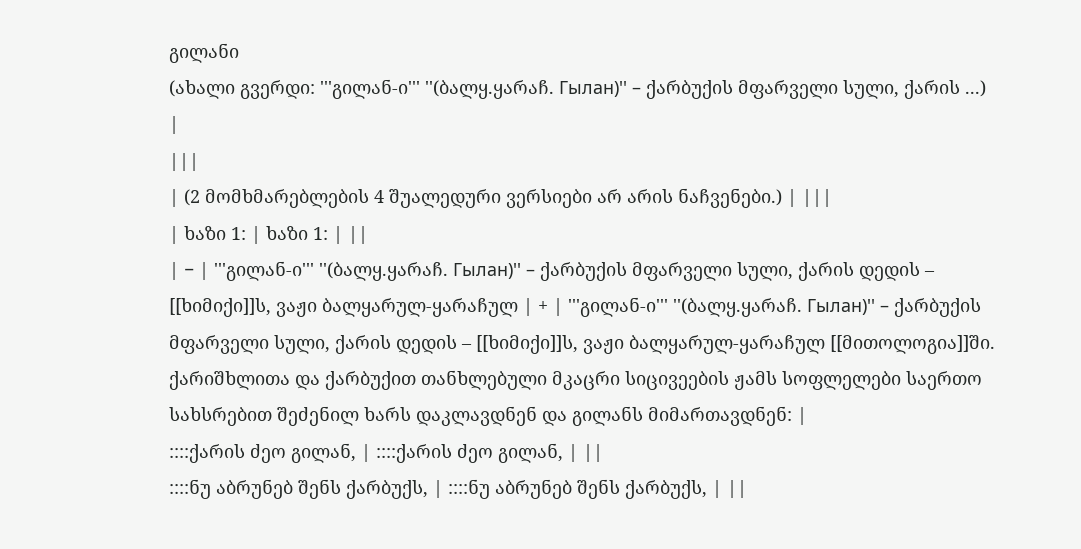გილანი
(ახალი გვერდი: '''გილან-ი''' ''(ბალყ.ყარაჩ. Гылан)'' – ქარბუქის მფარველი სული, ქარის ...) |
|||
| (2 მომხმარებლების 4 შუალედური ვერსიები არ არის ნაჩვენები.) | |||
| ხაზი 1: | ხაზი 1: | ||
| − | '''გილან-ი''' ''(ბალყ.ყარაჩ. Гылан)'' – ქარბუქის მფარველი სული, ქარის დედის – [[ხიმიქი]]ს, ვაჟი ბალყარულ-ყარაჩულ | + | '''გილან-ი''' ''(ბალყ.ყარაჩ. Гылан)'' – ქარბუქის მფარველი სული, ქარის დედის – [[ხიმიქი]]ს, ვაჟი ბალყარულ-ყარაჩულ [[მითოლოგია]]ში. ქარიშხლითა და ქარბუქით თანხლებული მკაცრი სიცივეების ჟამს სოფლელები საერთო სახსრებით შეძენილ ხარს დაკლავდნენ და გილანს მიმართავდნენ: |
::::ქარის ძეო გილან, | ::::ქარის ძეო გილან, | ||
::::ნუ აბრუნებ შენს ქარბუქს, | ::::ნუ აბრუნებ შენს ქარბუქს, | ||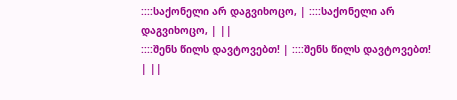::::საქონელი არ დაგვიხოცო, | ::::საქონელი არ დაგვიხოცო, | ||
::::შენს წილს დავტოვებთ! | ::::შენს წილს დავტოვებთ! | ||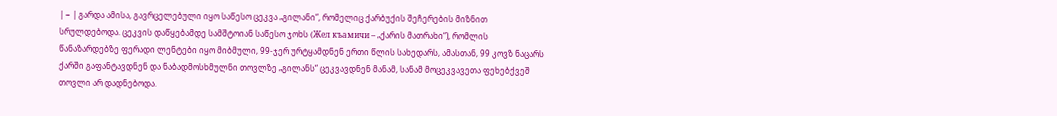| − | გარდა ამისა, გავრცელებული იყო საწესო ცეკვა „გილანი“, რომელიც ქარბუქის შეჩერების მიზნით სრულდებოდა. ცეკვის დაწყებამდე სამშტოიან საწესო ჯოხს (Жел къамичи – „ქარის მათრახი“), რომლის წანაზარდებზე ფერადი ლენტები იყო მიბმული, 99-ჯერ ურტყამდნენ ერთი წლის სახედარს, ამასთან, 99 კოვზ ნაცარს ქარში გაფანტავდნენ და ნაბადმოსხმულნი თოვლზე „გილანს“ ცეკვავდნენ მანამ, სანამ მოცეკვავეთა ფეხებქვეშ თოვლი არ დადნებოდა.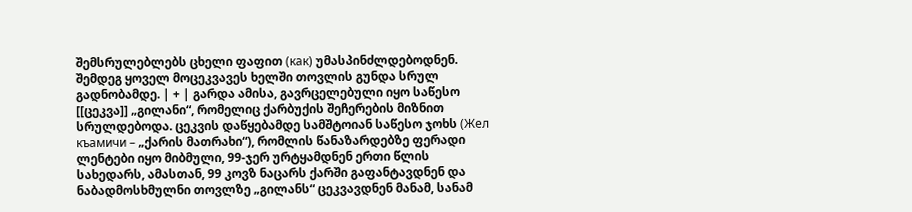შემსრულებლებს ცხელი ფაფით (как) უმასპინძლდებოდნენ. შემდეგ ყოველ მოცეკვავეს ხელში თოვლის გუნდა სრულ გადნობამდე. | + | გარდა ამისა, გავრცელებული იყო საწესო [[ცეკვა]] „გილანი“, რომელიც ქარბუქის შეჩერების მიზნით სრულდებოდა. ცეკვის დაწყებამდე სამშტოიან საწესო ჯოხს (Жел къамичи – „ქარის მათრახი“), რომლის წანაზარდებზე ფერადი ლენტები იყო მიბმული, 99-ჯერ ურტყამდნენ ერთი წლის სახედარს, ამასთან, 99 კოვზ ნაცარს ქარში გაფანტავდნენ და ნაბადმოსხმულნი თოვლზე „გილანს“ ცეკვავდნენ მანამ, სანამ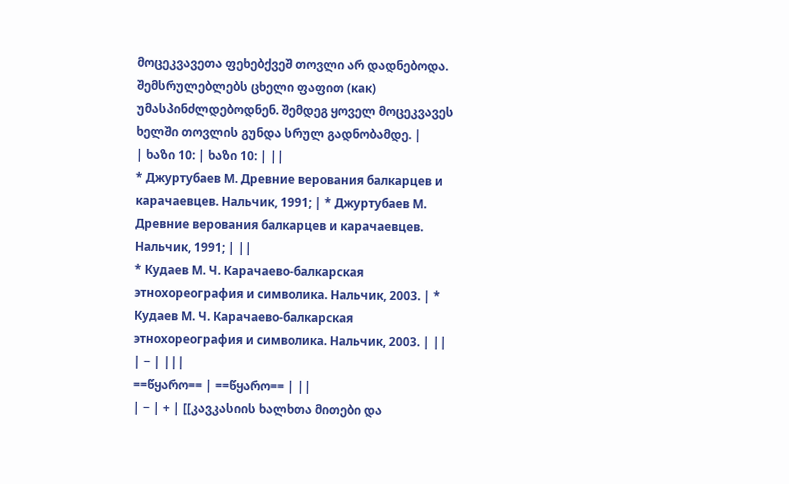მოცეკვავეთა ფეხებქვეშ თოვლი არ დადნებოდა. შემსრულებლებს ცხელი ფაფით (как) უმასპინძლდებოდნენ. შემდეგ ყოველ მოცეკვავეს ხელში თოვლის გუნდა სრულ გადნობამდე. |
| ხაზი 10: | ხაზი 10: | ||
* Джуртубаев М. Древние верования балкарцев и карачаевцев. Нальчик, 1991; | * Джуртубаев М. Древние верования балкарцев и карачаевцев. Нальчик, 1991; | ||
* Кудаев М. Ч. Карачаево-балкарская этнохореография и символика. Нальчик, 2003. | * Кудаев М. Ч. Карачаево-балкарская этнохореография и символика. Нальчик, 2003. | ||
| − | |||
==წყარო== | ==წყარო== | ||
| − | + | [[კავკასიის ხალხთა მითები და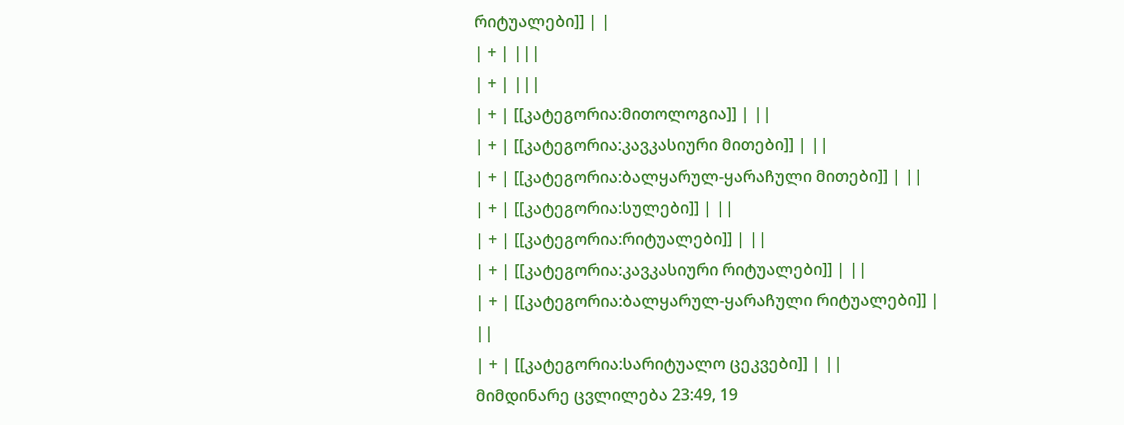რიტუალები]] | |
| + | |||
| + | |||
| + | [[კატეგორია:მითოლოგია]] | ||
| + | [[კატეგორია:კავკასიური მითები]] | ||
| + | [[კატეგორია:ბალყარულ-ყარაჩული მითები]] | ||
| + | [[კატეგორია:სულები]] | ||
| + | [[კატეგორია:რიტუალები]] | ||
| + | [[კატეგორია:კავკასიური რიტუალები]] | ||
| + | [[კატეგორია:ბალყარულ-ყარაჩული რიტუალები]] | ||
| + | [[კატეგორია:სარიტუალო ცეკვები]] | ||
მიმდინარე ცვლილება 23:49, 19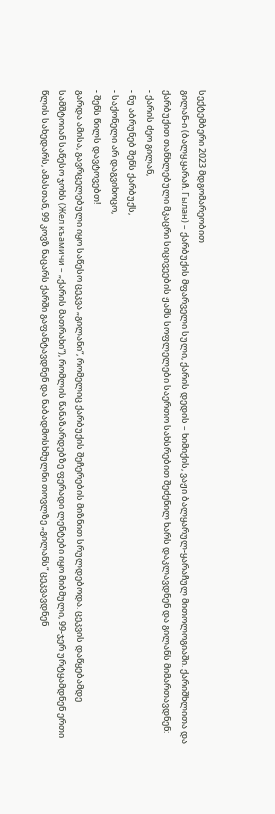სექტემბერი 2023 მდგომარეობით
გილან-ი (ბალყ.ყარაჩ. Гылан) – ქარბუქის მფარველი სული, ქარის დედის – ხიმიქის, ვაჟი ბალყარულ-ყარაჩულ მითოლოგიაში. ქარიშხლითა და ქარბუქით თანხლებული მკაცრი სიცივეების ჟამს სოფლელები საერთო სახსრებით შეძენილ ხარს დაკლავდნენ და გილანს მიმართავდნენ:
- ქარის ძეო გილან,
- ნუ აბრუნებ შენს ქარბუქს,
- საქონელი არ დაგვიხოცო,
- შენს წილს დავტოვებთ!
გარდა ამისა, გავრცელებული იყო საწესო ცეკვა „გილანი“, რომელიც ქარბუქის შეჩერების მიზნით სრულდებოდა. ცეკვის დაწყებამდე სამშტოიან საწესო ჯოხს (Жел къамичи – „ქარის მათრახი“), რომლის წანაზარდებზე ფერადი ლენტები იყო მიბმული, 99-ჯერ ურტყამდნენ ერთი წლის სახედარს, ამასთან, 99 კოვზ ნაცარს ქარში გაფანტავდნენ და ნაბადმოსხმულნი თოვლზე „გილანს“ ცეკვავდნენ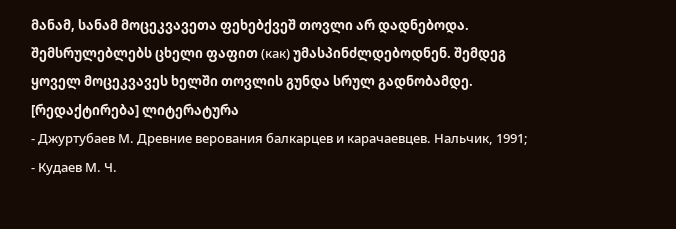მანამ, სანამ მოცეკვავეთა ფეხებქვეშ თოვლი არ დადნებოდა. შემსრულებლებს ცხელი ფაფით (как) უმასპინძლდებოდნენ. შემდეგ ყოველ მოცეკვავეს ხელში თოვლის გუნდა სრულ გადნობამდე.
[რედაქტირება] ლიტერატურა
- Джуртубаев М. Древние верования балкарцев и карачаевцев. Нальчик, 1991;
- Кудаев М. Ч.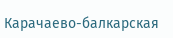Карачаево-балкарская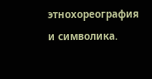этнохореография и символика.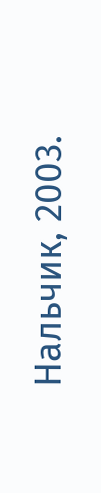Нальчик, 2003.